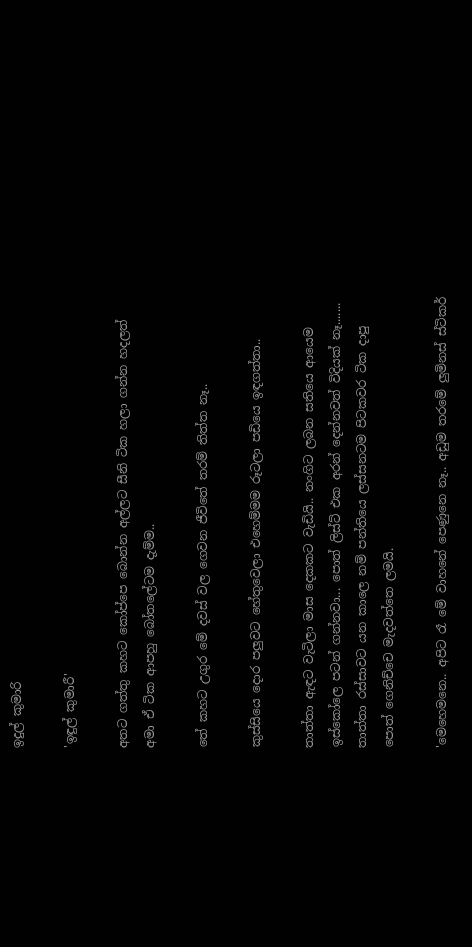ඉදුල් කුමාරි

'ඉඳුල් කුමාරී'

අතට ගත්තු කහට කෝප්පෙ බොන්න අල්ලට සීනි ටික හලා ගන්න හදලත් අමා ඒ ටික ආපහු බෝතලේටම දැම්ම..

තේ කහට උගුර මේ දවස් වල ගෙවන ජීවිතේ තරම් තිත්ත නෑ..

කුස්සියෙ දොර පලුවට හේතුවෙලා එහෙම්මම රූටලා පඩියෙ ඉඳගත්තා..

තාත්තා ඇඳට වැටිලා මාස දෙකකට වැඩියි.. නංගිට ලබන සතියෙ ආයෙම ඉස්කෝලෙ පටන් ගන්නවා... පොත් ලිස්ට් එක අරන් දෙන්නවත් විදියක් නෑ....... තාත්තා රස්සාවට යන කාලෙ නම් පන්තියෙ ලස්සනටම පිටකවර ටික දාපු පොත් ගෙනිච්චෙ මැදවත්තෙ ලමයි.

'මෙහෙමනෙ.. අපිට රෑ මේ වාහනේ පෙණුනෙ නෑ.. අඩුම තරමේ ලුමිනස් ස්ටිකර්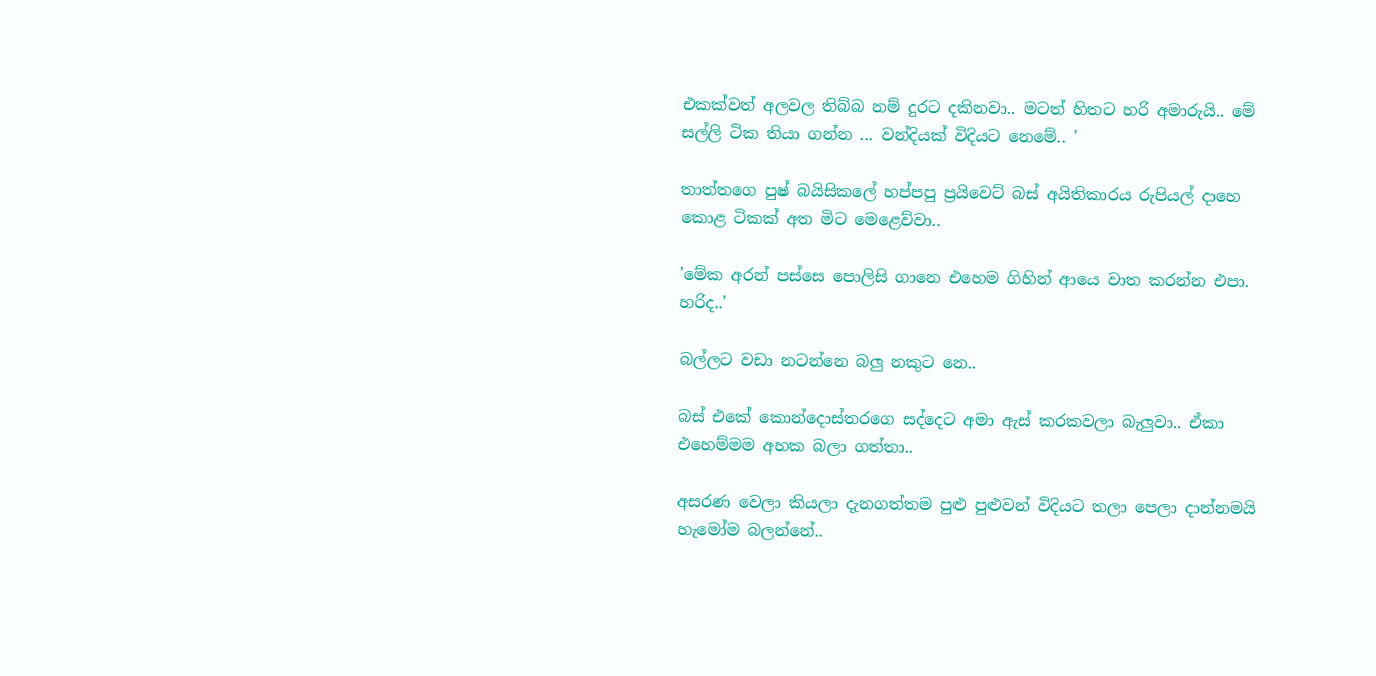එකක්වත් අලවල තිබ්බ නම් දුරට දකිනවා.. මටත් හිතට හරි අමාරුයි.. මේ සල්ලි ටික තියා ගන්න ... වන්දියක් විදියට නෙමේ.. '

තාත්තගෙ පුෂ් බයිසිකලේ හප්පපු ප්‍රයිවෙට් බස් අයිතිකාරය රුපියල් දාහෙ කොළ ටිකක් අත මිට මෙළෙව්වා..

'මේක අරන් පස්සෙ පොලිසි ගානෙ එහෙම ගිහින් ආයෙ වාත කරන්න එපා.
හරිද..'

බල්ලට වඩා නටන්නෙ බලු නකුට නෙ..

බස් එකේ කොන්දොස්තරගෙ සද්දෙට අමා ඇස් කරකවලා බැලුවා.. ඒකා එහෙම්මම අහක බලා ගත්තා..

අසරණ වෙලා කියලා දැනගත්තම පුළු පුළුවන් විදියට තලා පෙලා දාන්නමයි හැමෝම බලන්නේ..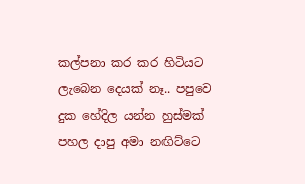කල්පනා කර කර හිටියට ලැබෙන දෙයක් නෑ.. පපුවෙ දුක හේදිල යන්න හුස්මක් පහල දාපු අමා නඟිට්ටෙ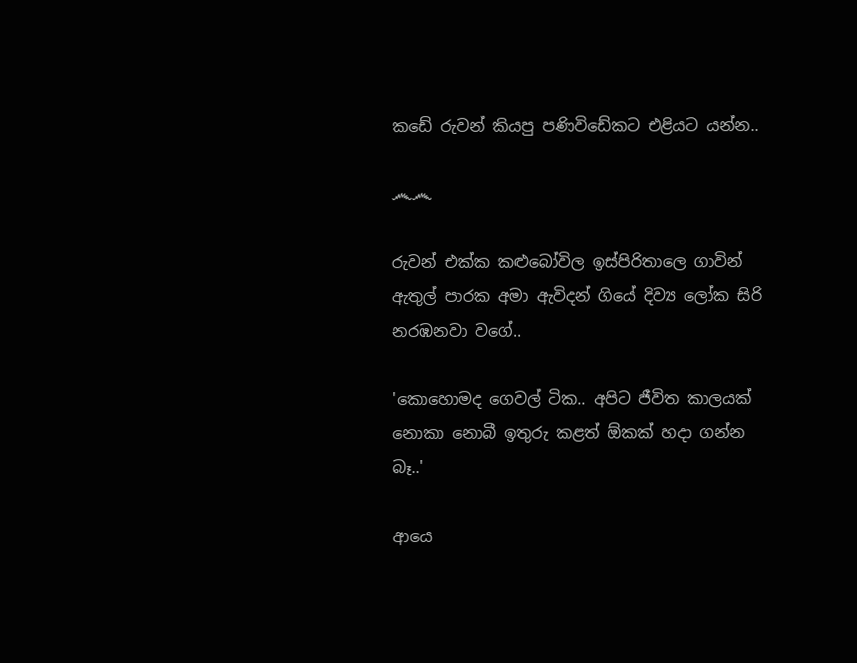කඩේ රුවන් කියපු පණිවිඩේකට එළියට යන්න..

෴෴

රුවන් එක්ක කළුබෝවිල ඉස්පිරිතාලෙ ගාවින් ඇතුල් පාරක අමා ඇවිදන් ගියේ දිව්‍ය ලෝක සිරි නරඹනවා වගේ..

'කොහොමද ගෙවල් ටික.. අපිට ජීවිත කාලයක් නොකා නොබී ඉතුරු කළත් ඕකක් හදා ගන්න බෑ..'

ආයෙ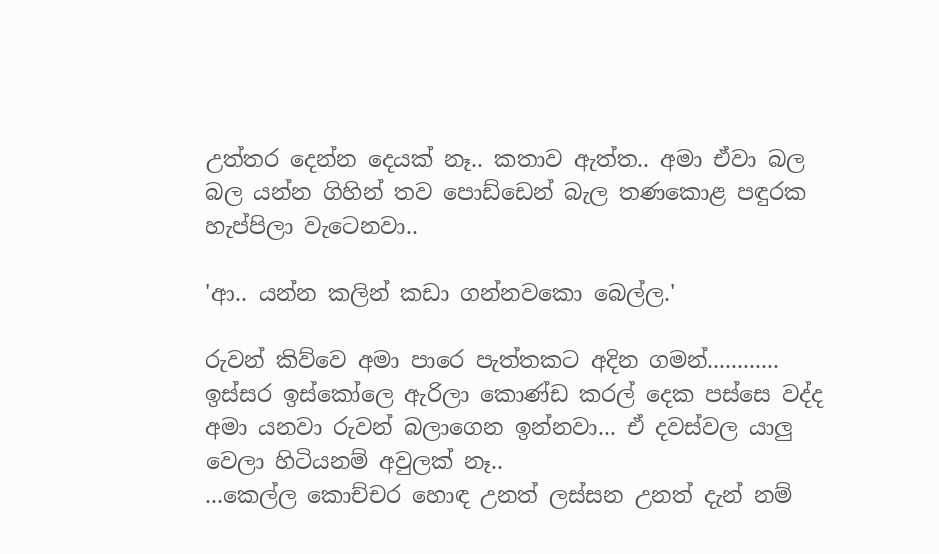උත්තර දෙන්න දෙයක් නෑ.. කතාව ඇත්ත.. අමා ඒවා බල බල යන්න ගිහින් තව පොඩ්ඩෙන් බැල තණකොළ පඳුරක හැප්පිලා වැටෙනවා..

'ආ.. යන්න කලින් කඩා ගන්නවකො බෙල්ල.'

රුවන් කිව්වෙ අමා පාරෙ පැත්තකට අදින ගමන්............
ඉස්සර ඉස්කෝලෙ ඇරිලා කොණ්ඩ කරල් දෙක පස්සෙ වද්ද අමා යනවා රුවන් බලාගෙන ඉන්නවා... ඒ දවස්වල යාලු වෙලා හිටියනම් අවුලක් නෑ..
...කෙල්ල කොච්චර හොඳ උනත් ලස්සන උනත් දැන් නම්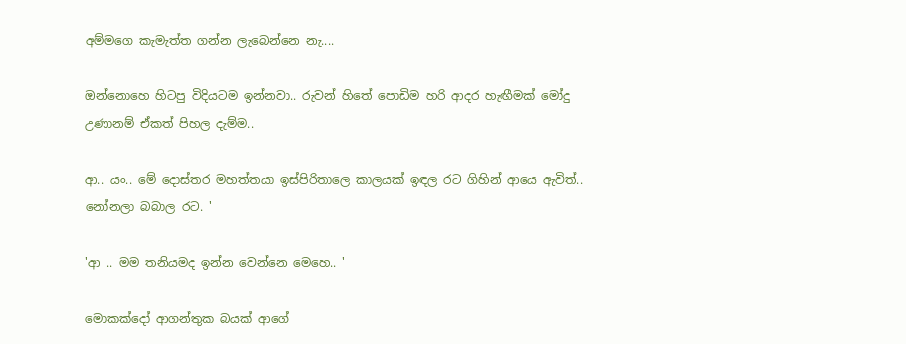අම්මගෙ කැමැත්ත ගන්න ලැබෙන්නෙ නැ....

ඔන්නොහෙ හිටපු විදියටම ඉන්නවා.. රුවන් හිතේ පොඩිම හරි ආදර හැඟීමක් මෝදු උණානම් ඒකත් පිහල දැම්ම..

ආ.. යං.. මේ දොස්තර මහත්තයා ඉස්පිරිතාලෙ කාලයක් ඉඳල රට ගිහින් ආයෙ ඇවිත්.. නෝනලා බබාල රට. '

'ආ .. මම තනියමද ඉන්න වෙන්නෙ මෙහෙ.. '

මොකක්දෝ ආගන්තුක බයක් ආගේ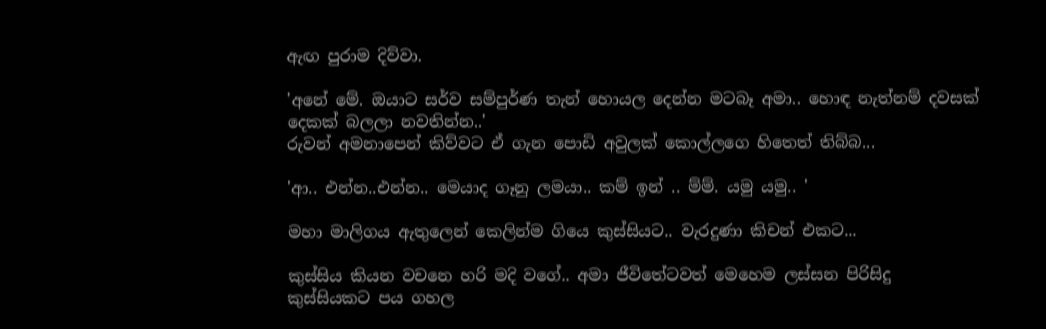ඇඟ පුරාම දිව්වා.

'අනේ මේ. ඔයාට සර්ව සම්පුර්ණ තැන් හොයල දෙන්න මටබෑ අමා.. හොඳ නැත්නම් දවසක් දෙකක් බලලා නවතින්න..'
රුවන් අමනාපෙන් කිව්වට ඒ ගැන පොඩි අවුලක් කොල්ලගෙ හිතෙත් තිබ්බ...

'ආ.. එන්න..එන්න.. මෙයාද ගෑනු ලමයා.. කම් ඉන් .. ම්ම්. යමු යමු.. '

මහා මාලිගය ඇතුලෙන් කෙලින්ම ගියෙ කුස්සියට.. වැරදුණා කිචන් එකට...

කුස්සිය කියන වචනෙ හරි මදි වගේ.. අමා ජීවිතේටවත් මෙහෙම ලස්සන පිරිසිදු කුස්සියකට පය ගහල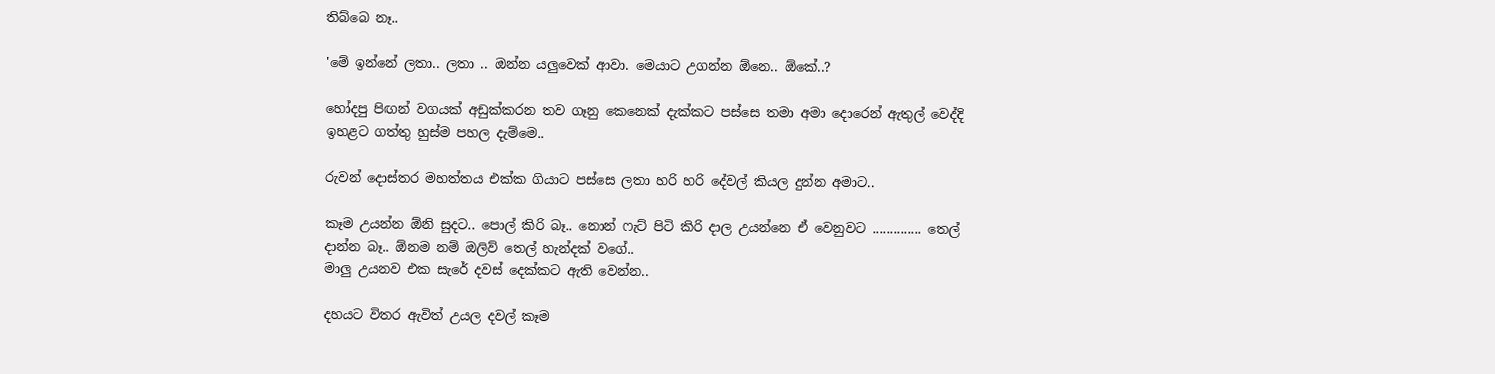තිබ්බෙ නෑ..

'මේ ඉන්නේ ලතා.. ලතා .. ඔන්න යලුවෙක් ආවා. මෙයාට උගන්න ඕනෙ.. ඕකේ..?

හෝදපු පිඟන් වගයක් අඩුක්කරන තව ගෑනු කෙනෙක් දැක්කට පස්සෙ තමා අමා දොරෙන් ඇතුල් වෙද්දි ඉහළට ගත්තු හුස්ම පහල දැම්මෙ..

රුවන් දොස්තර මහත්තය එක්ක ගියාට පස්සෙ ලතා හරි හරි දේවල් කියල දුන්න අමාට..

කෑම උයන්න ඕනි සුදට.. පොල් කිරි බෑ.. නොන් ෆැට් පිටි කිරි දාල උයන්නෙ ඒ වෙනුවට .............. තෙල් දාන්න බෑ.. ඕනම නම් ඔලිව් තෙල් හැන්දක් වගේ..
මාලු උයනව එක සැරේ දවස් දෙක්කට ඇති වෙන්න..

දහයට විතර ඇවිත් උයල දවල් කෑම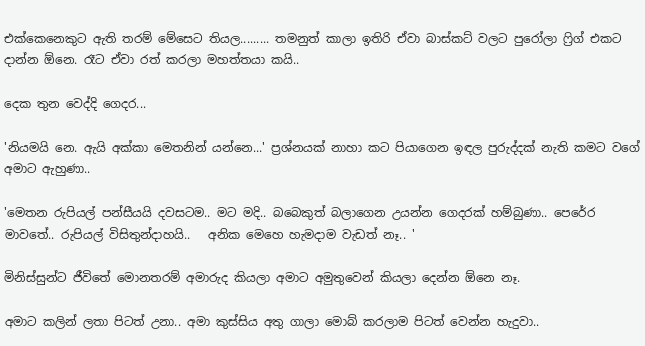එක්කෙනෙකුට ඇති තරම් මේසෙට තියල......... තමනුත් කාලා ඉතිරි ඒවා බාස්කට් වලට පුරෝලා ෆ්‍රිග් එකට දාන්න ඕනෙ. රෑට ඒවා රත් කරලා මහත්තයා කයි..

දෙක තුන වෙද්දි ගෙදර...

'නියමයි නෙ. ඇයි අක්කා මෙතනින් යන්නෙ...' ප්‍රශ්නයක් නාහා කට පියාගෙන ඉඳල පුරුද්දක් නැති කමට වගේ අමාට ඇහුණා..

'මෙතන රුපියල් පන්සීයයි දවසටම.. මට මදි.. බබෙකුත් බලාගෙන උයන්න ගෙදරක් හම්බුණා.. පෙරේර මාවතේ.. රුපියල් විසිතුන්දාහයි..   අනික මෙහෙ හැමදාම වැඩත් නෑ.. '

මිනිස්සුන්ට ජීවිතේ මොනතරම් අමාරුද කියලා අමාට අමුතුවෙන් කියලා දෙන්න ඕනෙ නෑ.

අමාට කලින් ලතා පිටත් උනා.. අමා කුස්සිය අතු ගාලා මොබ් කරලාම පිටත් වෙන්න හැදුවා..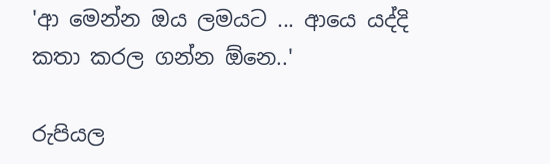'ආ මෙන්න ඔය ලමයට ... ආයෙ යද්දි කතා කරල ගන්න ඕනෙ..'

රුපියල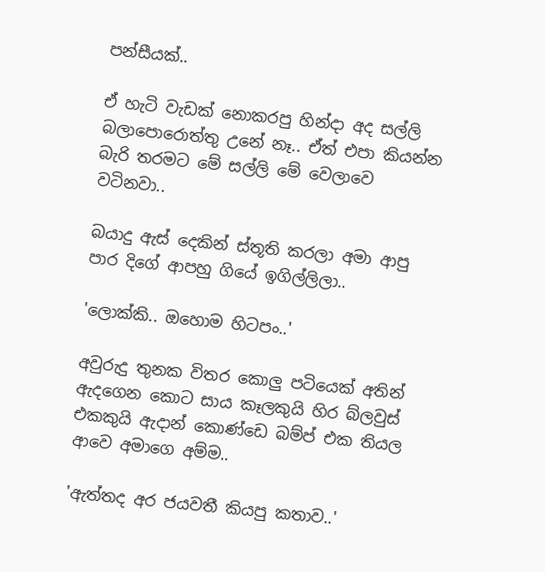පන්සීයක්..

ඒ හැටි වැඩක් නොකරපු හින්දා අද සල්ලි බලාපොරොත්තු උනේ නෑ.. ඒත් එපා කියන්න බැරි තරමට මේ සල්ලි මේ වෙලාවෙ වටිනවා..

බයාදු ඇස් දෙකින් ස්තූති කරලා අමා ආපු පාර දිගේ ආපහු ගියේ ඉගිල්ලිලා..

'ලොක්කි.. ඔහොම හිටපං..'

අවුරුදු තුනක විතර කොලු පටියෙක් අතින් ඇදගෙන කොට සාය කෑලකුයි හිර බ්ලවුස් එකකුයි ඇදාන් කොණ්ඩෙ බම්ප් එක තියල ආවෙ අමාගෙ අම්ම..

'ඇත්තද අර ජයවතී කියපු කතාව..'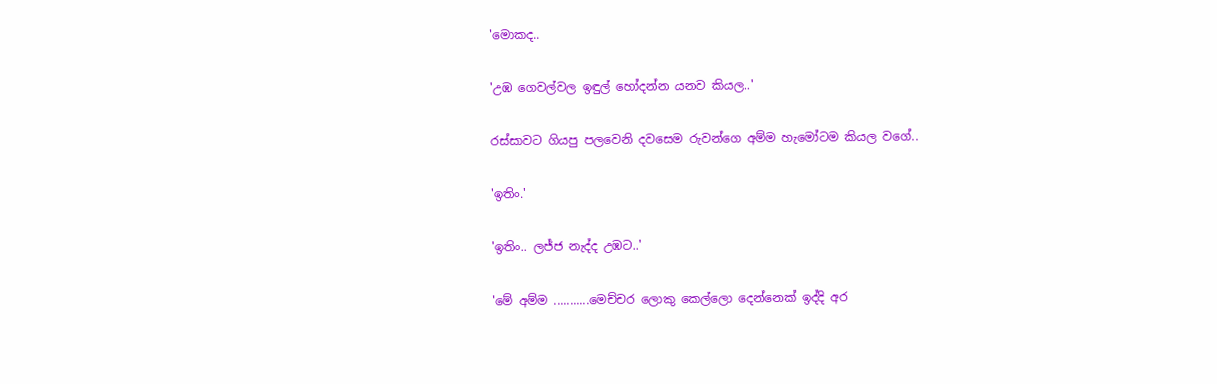'මොකද..

'උඹ ගෙවල්වල ඉඳුල් හෝදන්න යනව කියල..'

රස්සාවට ගියපු පලවෙනි දවසෙම රුවන්ගෙ අම්ම හැමෝටම කියල වගේ..

'ඉතිං.'

'ඉතිං.. ලජ්ජ නැද්ද උඹට..'

'මේ අම්ම ...........මෙච්චර ලොකු කෙල්ලො දෙන්නෙක් ඉද්දි අර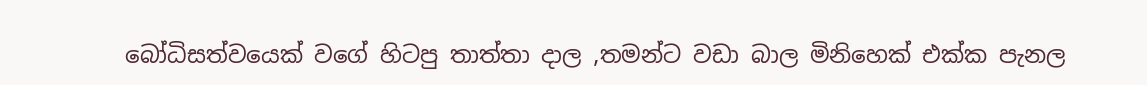බෝධිසත්වයෙක් වගේ හිටපු තාත්තා දාල ,තමන්ට වඩා බාල මිනිහෙක් එක්ක පැනල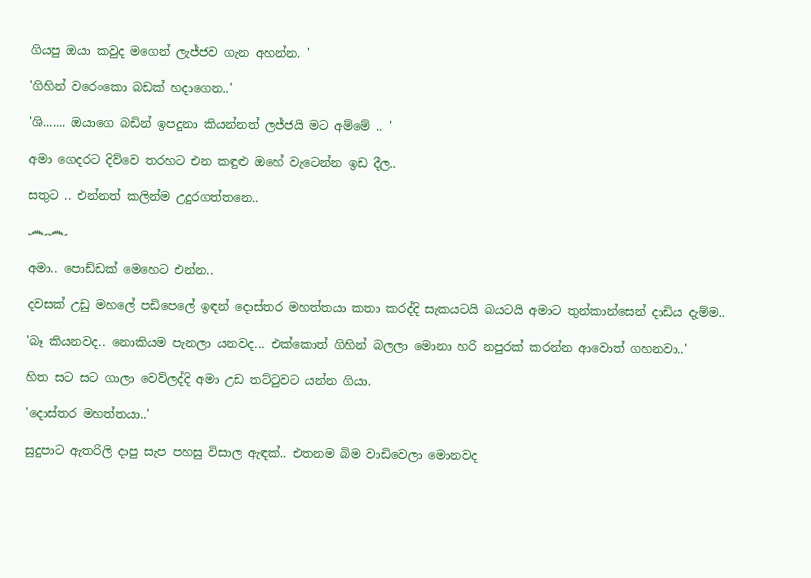ගියපු ඔයා කවුද මගෙන් ලැජ්ජව ගැන අහන්න. '

'ගිහින් වරෙංකො බඩක් හදාගෙන..'

'ශි....... ඔයාගෙ බඩින් ඉපදුනා කියන්නත් ලජ්ජයි මට අම්මේ .. '

අමා ගෙදරට දිව්වෙ තරහට එන කඳුළු ඔහේ වැටෙන්න ඉඩ දීල..

සතුට .. එන්නත් කලින්ම උදුරගත්තනෙ..

෴෴

අමා.. පොඩ්ඩක් මෙහෙට එන්න..

දවසක් උඩු මහලේ පඩිපෙලේ ඉඳන් දොස්තර මහත්තයා කතා කරද්දි සැකයටයි බයටයි අමාට තුන්කාන්සෙන් දාඩිය දැම්ම..

'බෑ කියනවද.. නොකියම පැනලා යනවද... එක්කොත් ගිහින් බලලා මොනා හරි නපුරක් කරන්න ආවොත් ගහනවා..'

හිත සට සට ගාලා වෙව්ලද්දි අමා උඩ තට්ටුවට යන්න ගියා.

'දොස්තර මහත්තයා..'

සුදුපාට ඇතරිලි දාපු සැප පහසු විසාල ඇඳක්.. එතනම බිම වාඩිවෙලා මොනවද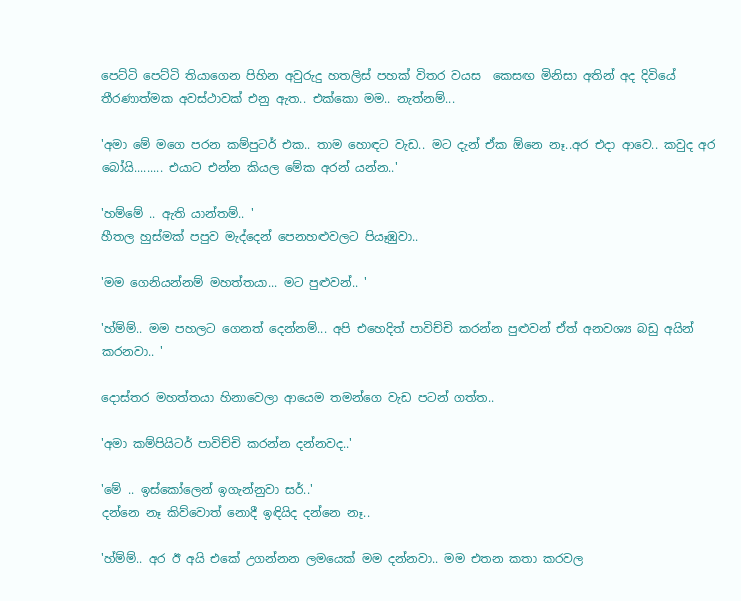පෙට්ටි පෙට්ටි තියාගෙන පිහින අවුරුදු හතලිස් පහක් විතර වයස  කෙසඟ මිනිසා අතින් අද දිවියේ තීරණාත්මක අවස්ථාවක් එනු ඇත.. එක්කො මම.. නැත්නම්...

'අමා මේ මගෙ පරන කම්පුටර් එක.. තාම හොඳට වැඩ.. මට දැන් ඒක ඕනෙ නෑ..අර එදා ආවෙ.. කවුද අර බෝයි......... එයාට එන්න කියල මේක අරන් යන්න..'

'හම්මේ .. ඇති යාන්තම්.. '
හීතල හුස්මක් පපුව මැද්දෙන් පෙනහළුවලට පියෑඹුවා..

'මම ගෙනියන්නම් මහත්තයා... මට පුළුවන්.. '

'හ්ම්ම්.. මම පහලට ගෙනත් දෙන්නම්... අපි එහෙදිත් පාවිච්චි කරන්න පුළුවන් ඒත් අනවශ්‍ය බඩු අයින් කරනවා.. '

දොස්තර මහත්තයා හිනාවෙලා ආයෙම තමන්ගෙ වැඩ පටන් ගත්ත..

'අමා කම්පියිටර් පාවිච්චි කරන්න දන්නවද..'

'මේ .. ඉස්කෝලෙන් ඉගැන්නුවා සර්..'
දන්නෙ නෑ කිව්වොත් නොදී ඉඳියිද දන්නෙ නෑ..

'හ්ම්ම්.. අර ඊ අයි එකේ උගන්නන ලමයෙක් මම දන්නවා.. මම එතන කතා කරවල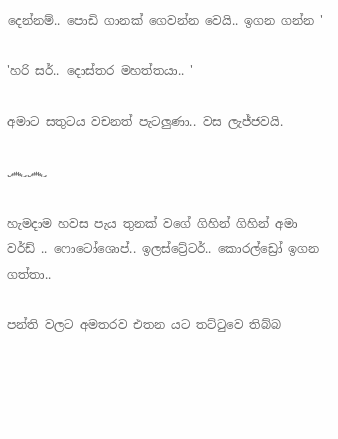දෙන්නම්.. පොඩි ගානක් ගෙවන්න වෙයි.. ඉගන ගන්න '

'හරි සර්.. දොස්තර මහත්තයා.. '

අමාට සතුටය වචනත් පැටලුණා.. වස ලැජ්ජවයි.

෴෴

හැමදාම හවස පැය තුනක් වගේ ගිහින් ගිහින් අමා වර්ඩ් .. ෆොටෝශොප්.. ඉලස්ට්‍රේටර්.. කොරල්ඩ්‍රෝ ඉගන ගත්තා..

පන්ති වලට අමතරව එතන යට තට්ටුවෙ තිබ්බ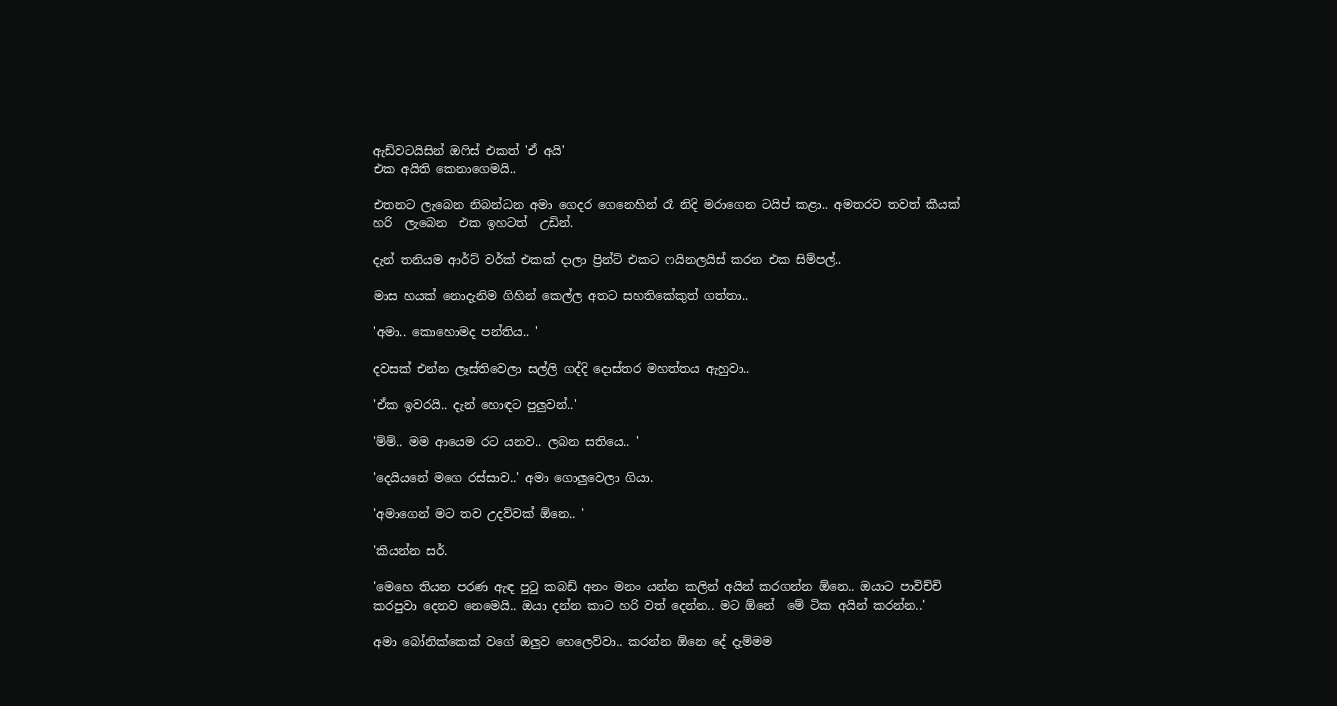ඇඩ්වටයිසින් ඔෆිස් එකත් 'ඒ අයි'
එක අයිති කෙනාගෙමයි..

එතනට ලැබෙන නිබන්ධන අමා ගෙදර ගෙනෙහින් රෑ නිදි මරාගෙන ටයිප් කළා.. අමතරව තවත් කීයක්  හරි  ලැබෙන  එක ඉහටත්  උඩින්.

දැන් තනියම ආර්ට් වර්ක් එකක් දාලා ප්‍රින්ට් එකට ෆයිනලයිස් කරන එක සිම්පල්..

මාස හයක් නොදැනිම ගිහින් කෙල්ල අතට සහතිකේකුත් ගත්තා..

'අමා.. කොහොමද පන්තිය.. '

දවසක් එන්න ලෑස්තිවෙලා සල්ලි ගද්දි දොස්තර මහත්තය ඇහුවා..

'ඒක ඉවරයි.. දැන් හොඳට පුලුවන්..'

'ම්ම්.. මම ආයෙම රට යනව.. ලබන සතියෙ.. '

'දෙයියනේ මගෙ රස්සාව..' අමා ගොලුවෙලා ගියා.

'අමාගෙන් මට තව උදව්වක් ඕනෙ.. '

'කියන්න සර්.

'මෙහෙ තියන පරණ ඇඳ පුටු කබඩ් අනං මනං යන්න කලින් අයින් කරගන්න ඕනෙ.. ඔයාට පාවිච්චි කරපුවා දෙනව නෙමෙයි.. ඔයා දන්න කාට හරි වත් දෙන්න.. මට ඕනේ  මේ ටික අයින් කරන්න..'

අමා බෝනික්කෙක් වගේ ඔලුව හෙලෙව්වා.. කරන්න ඕනෙ දේ දැම්මම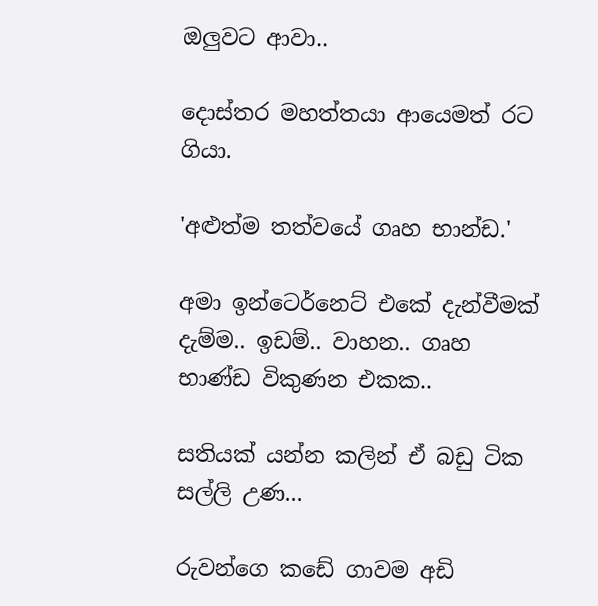ඔලුවට ආවා..

දොස්තර මහත්තයා ආයෙමත් රට ගියා.

'අළුත්ම තත්වයේ ගෘහ භාන්ඩ.'

අමා ඉන්ටෙර්නෙට් එකේ දැන්වීමක් දැම්ම.. ඉඩම්.. වාහන.. ගෘහ භාණ්ඩ විකුණන එකක..

සතියක් යන්න කලින් ඒ බඩු ටික සල්ලි උණ...

රුවන්ගෙ කඩේ ගාවම අඩි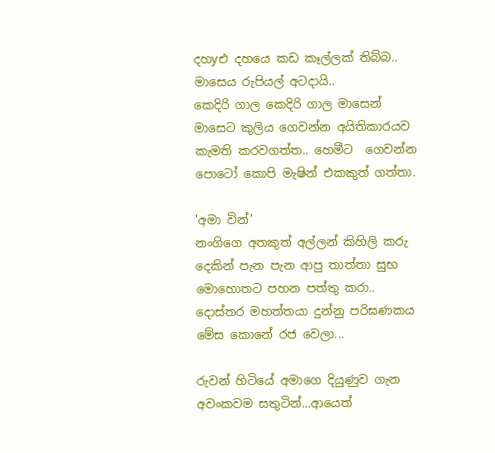දහyඑ දහයෙ කඩ කෑල්ලක් තිබ්බ.. මාසෙය රුපියල් අටදායි..
කෙදිරි ගාල කෙදිරි ගාල මාසෙන් මාසෙට කුලිය ගෙවන්න අයිතිකාරයව කැමති කරවගත්ත.. හෙමීට  ගෙවන්න පොටෝ කොපි මැෂින් එකකුත් ගත්තා.

'අමා වින්'
නංගිගෙ අතකුත් අල්ලන් කිහිලි කරු දෙකින් පැන පැන ආපු තාත්තා සුභ මොහොතට පහන පත්තු කරා.. දොස්තර මහත්තයා දුන්නු පරිඝණකය  මේස කොනේ රජ වෙලා...

රුවන් හිටියේ අමාගෙ දියුණුව ගැන අවංකවම සතුටින්...ආයෙත්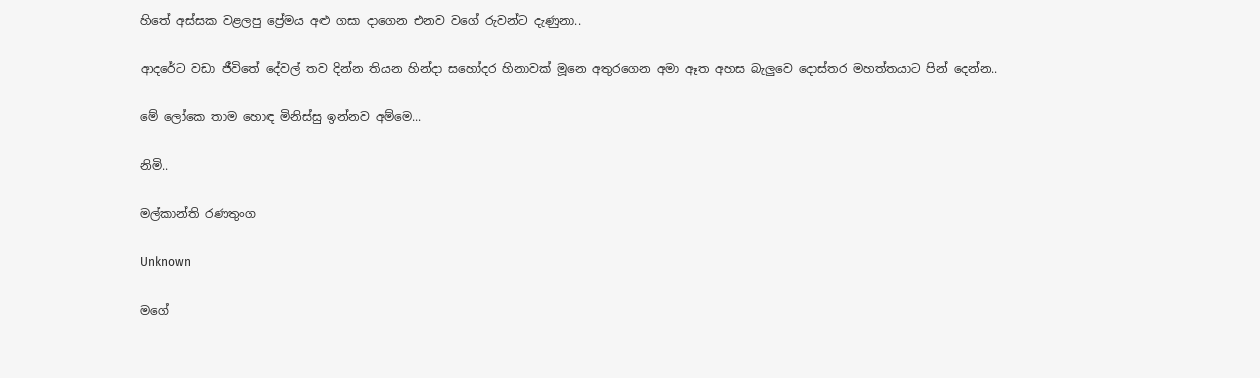හිතේ අස්සක වළලපු ප්‍රේමය අළු ගසා දාගෙන එනව වගේ රුවන්ට දැණුනා..

ආදරේට වඩා ජීවිතේ දේවල් තව දින්න තියන හින්දා සහෝදර හිනාවක් මූනෙ අතුරගෙන අමා ඈත අහස බැලුවෙ දොස්තර මහත්තයාට පින් දෙන්න..

මේ ලෝකෙ තාම හොඳ මිනිස්සු ඉන්නව අම්මෙ...

නිමි..

මල්කාන්ති රණතුංග

Unknown

මගේ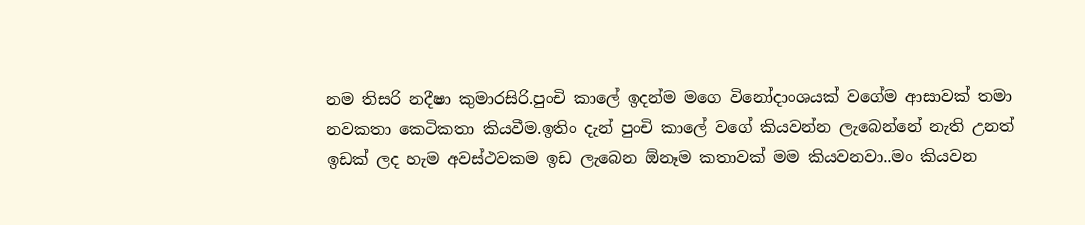නම තිසරි නදීෂා කුමාරසිරි.පුංචි කාලේ ඉදන්ම මගෙ විනෝදාංශයක් වගේම ආසාවක් තමා නවකතා කෙටිකතා කියවීම.ඉතිං දැන් පුංචි කාලේ වගේ කියවන්න ලැබෙන්නේ නැති උනත් ඉඩක් ලද හැම අවස්ථවකම ඉඩ ලැබෙන ඕනෑම කතාවක් මම කියවනවා..මං කියවන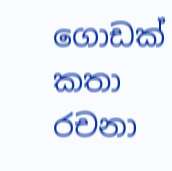ගොඩක් කතා රචනා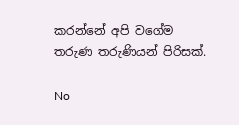කරන්නේ අපි වගේම තරුණ තරුණියන් පිරිසක්.

No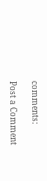comments:

Post a Comment